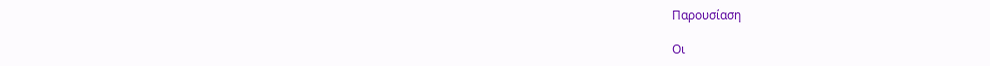Παρουσίαση

Οι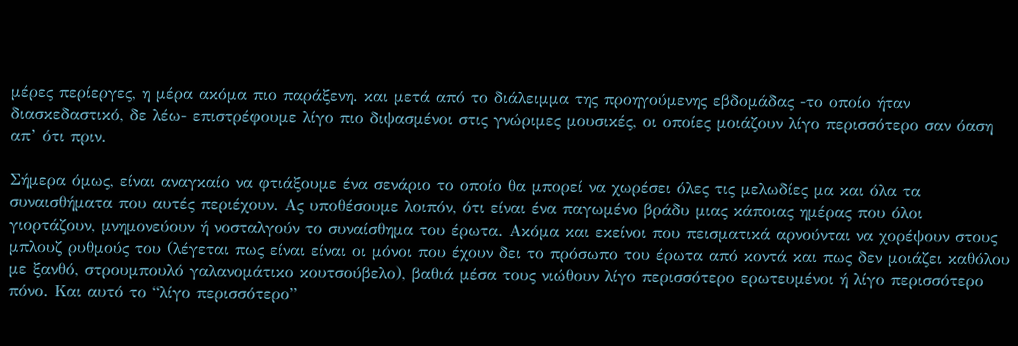μέρες περίεργες, η μέρα ακόμα πιο παράξενη. και μετά από το διάλειμμα της προηγούμενης εβδομάδας -το οποίο ήταν διασκεδαστικό, δε λέω- επιστρέφουμε λίγο πιο διψασμένοι στις γνώριμες μουσικές, οι οποίες μοιάζουν λίγο περισσότερο σαν όαση απ’ ότι πριν.

Σήμερα όμως, είναι αναγκαίο να φτιάξουμε ένα σενάριο το οποίο θα μπορεί να χωρέσει όλες τις μελωδίες μα και όλα τα συναισθήματα που αυτές περιέχουν. Ας υποθέσουμε λοιπόν, ότι είναι ένα παγωμένο βράδυ μιας κάποιας ημέρας που όλοι γιορτάζουν, μνημονεύουν ή νοσταλγούν το συναίσθημα του έρωτα. Ακόμα και εκείνοι που πεισματικά αρνούνται να χορέψουν στους μπλουζ ρυθμούς του (λέγεται πως είναι είναι οι μόνοι που έχουν δει το πρόσωπο του έρωτα από κοντά και πως δεν μοιάζει καθόλου με ξανθό, στρουμπουλό γαλανομάτικο κουτσούβελο), βαθιά μέσα τους νιώθουν λίγο περισσότερο ερωτευμένοι ή λίγο περισσότερο πόνο. Και αυτό το “λίγο περισσότερο”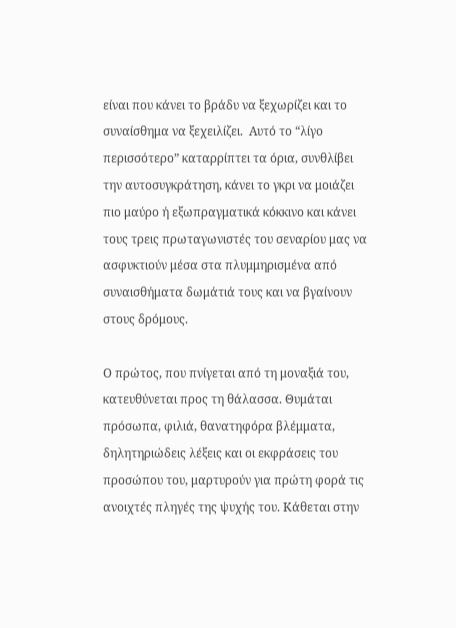είναι που κάνει το βράδυ να ξεχωρίζει και το συναίσθημα να ξεχειλίζει.  Αυτό το “λίγο περισσότερο” καταρρίπτει τα όρια, συνθλίβει την αυτοσυγκράτηση, κάνει το γκρι να μοιάζει πιο μαύρο ή εξωπραγματικά κόκκινο και κάνει τους τρεις πρωταγωνιστές του σεναρίου μας να ασφυκτιούν μέσα στα πλυμμηρισμένα από συναισθήματα δωμάτιά τους και να βγαίνουν στους δρόμους.

Ο πρώτος, που πνίγεται από τη μοναξιά του, κατευθύνεται προς τη θάλασσα. Θυμάται πρόσωπα, φιλιά, θανατηφόρα βλέμματα, δηλητηριώδεις λέξεις και οι εκφράσεις του προσώπου του, μαρτυρούν για πρώτη φορά τις ανοιχτές πληγές της ψυχής του. Κάθεται στην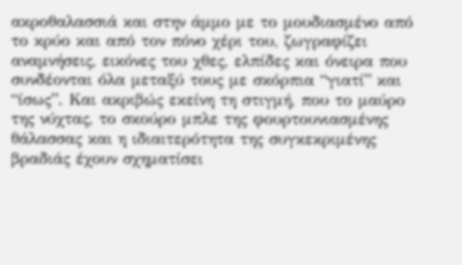ακροθαλασσιά και στην άμμο με το μουδιασμένο από το κρύο και από τον πόνο χέρι του, ζωγραφίζει αναμνήσεις, εικόνες του χθες, ελπίδες και όνειρα που συνδέονται όλα μεταξύ τους με σκόρπια “γιατί” και “ίσως”. Και ακριβώς εκείνη τη στιγμή, που το μαύρο της νύχτας, το σκούρο μπλε της φουρτουνιασμένης θάλασσας και η ιδιαιτερότητα της συγκεκριμένης βραδιάς έχουν σχηματίσει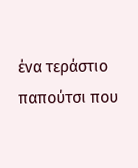ένα τεράστιο παπούτσι που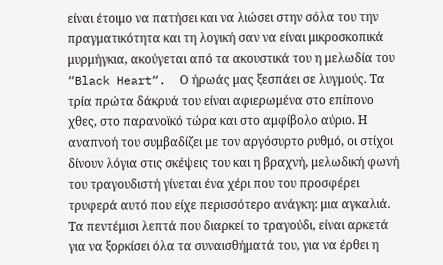είναι έτοιμο να πατήσει και να λιώσει στην σόλα του την πραγματικότητα και τη λογική σαν να είναι μικροσκοπικά μυρμήγκια, ακούγεται από τα ακουστικά του η μελωδία του “Black Heart“.  Ο ήρωάς μας ξεσπάει σε λυγμούς. Τα τρία πρώτα δάκρυά του είναι αφιερωμένα στο επίπονο χθες, στο παρανοϊκό τώρα και στο αμφίβολο αύριο. Η αναπνοή του συμβαδίζει με τον αργόσυρτο ρυθμό, οι στίχοι δίνουν λόγια στις σκέψεις του και η βραχνή, μελωδική φωνή του τραγουδιστή γίνεται ένα χέρι που του προσφέρει τρυφερά αυτό που είχε περισσότερο ανάγκη: μια αγκαλιά. Τα πεντέμισι λεπτά που διαρκεί το τραγούδι, είναι αρκετά για να ξορκίσει όλα τα συναισθήματά του, για να έρθει η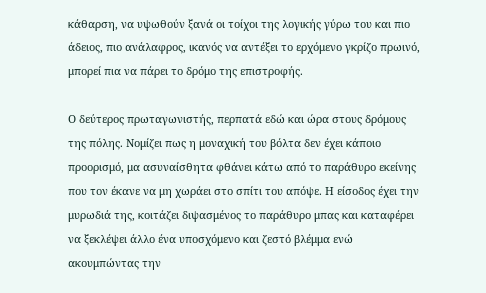κάθαρση, να υψωθούν ξανά οι τοίχοι της λογικής γύρω του και πιο άδειος, πιο ανάλαφρος, ικανός να αντέξει το ερχόμενο γκρίζο πρωινό, μπορεί πια να πάρει το δρόμο της επιστροφής.

Ο δεύτερος πρωταγωνιστής, περπατά εδώ και ώρα στους δρόμους της πόλης. Νομίζει πως η μοναχική του βόλτα δεν έχει κάποιο προορισμό, μα ασυναίσθητα φθάνει κάτω από το παράθυρο εκείνης που τον έκανε να μη χωράει στο σπίτι του απόψε. Η είσοδος έχει την μυρωδιά της, κοιτάζει διψασμένος το παράθυρο μπας και καταφέρει να ξεκλέψει άλλο ένα υποσχόμενο και ζεστό βλέμμα ενώ ακουμπώντας την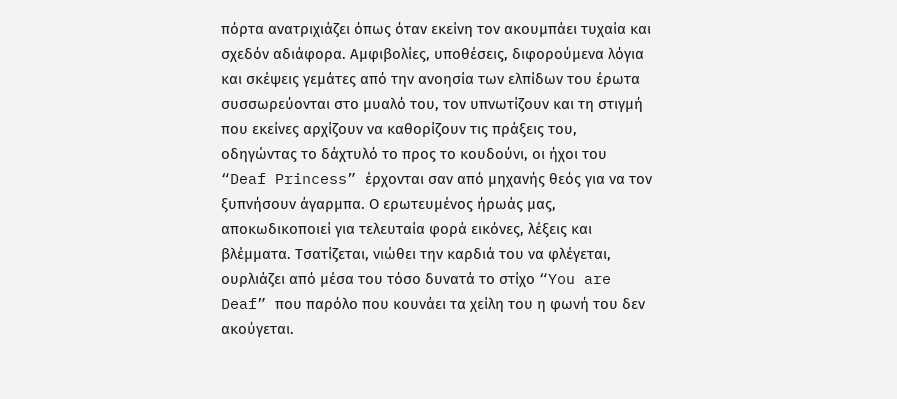πόρτα ανατριχιάζει όπως όταν εκείνη τον ακουμπάει τυχαία και σχεδόν αδιάφορα. Αμφιβολίες, υποθέσεις, διφορούμενα λόγια και σκέψεις γεμάτες από την ανοησία των ελπίδων του έρωτα συσσωρεύονται στο μυαλό του, τον υπνωτίζουν και τη στιγμή που εκείνες αρχίζουν να καθορίζουν τις πράξεις του, οδηγώντας το δάχτυλό το προς το κουδούνι, οι ήχοι του “Deaf Princess” έρχονται σαν από μηχανής θεός για να τον ξυπνήσουν άγαρμπα. Ο ερωτευμένος ήρωάς μας, αποκωδικοποιεί για τελευταία φορά εικόνες, λέξεις και βλέμματα. Τσατίζεται, νιώθει την καρδιά του να φλέγεται, ουρλιάζει από μέσα του τόσο δυνατά το στίχο “You are Deaf” που παρόλο που κουνάει τα χείλη του η φωνή του δεν ακούγεται.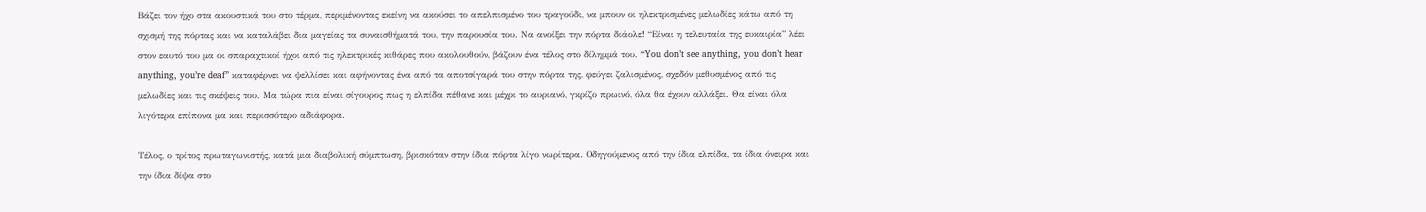Βάζει τον ήχο στα ακουστικά του στο τέρμα, περιμένοντας εκείνη να ακούσει το απελπισμένο του τραγούδι, να μπουν οι ηλεκτρισμένες μελωδίες κάτω από τη σχισμή της πόρτας και να καταλάβει δια μαγείας τα συναισθήματά του, την παρουσία του. Nα ανοίξει την πόρτα διάολε! “Είναι η τελευταία της ευκαιρία” λέει στον εαυτό του μα οι σπαραχτικοί ήχοι από τις ηλεκτρικές κιθάρες που ακολουθούν, βάζουν ένα τέλος στο δίλημμά του. “You don’t see anything, you don’t hear anything, you’re deaf” καταφέρνει να ψελλίσει και αφήνοντας ένα από τα αποτσίγαρά του στην πόρτα της, φεύγει ζαλισμένος, σχεδόν μεθυσμένος από τις μελωδίες και τις σκέψεις του. Μα τώρα πια είναι σίγουρος πως η ελπίδα πέθανε και μέχρι το αυριανό, γκρίζο πρωινό, όλα θα έχουν αλλάξει. Θα είναι όλα λιγότερα επίπονα μα και περισσότερο αδιάφορα.

Τέλος, ο τρίτος πρωταγωνιστής, κατά μια διαβολική σύμπτωση, βρισκόταν στην ίδια πόρτα λίγο νωρίτερα. Οδηγούμενος από την ίδια ελπίδα, τα ίδια όνειρα και την ίδια δίψα στο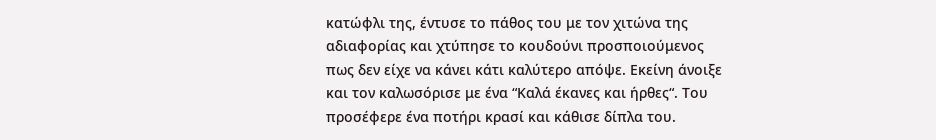κατώφλι της, έντυσε το πάθος του με τον χιτώνα της αδιαφορίας και χτύπησε το κουδούνι προσποιούμενος πως δεν είχε να κάνει κάτι καλύτερο απόψε. Εκείνη άνοιξε και τον καλωσόρισε με ένα “Καλά έκανες και ήρθες“. Του προσέφερε ένα ποτήρι κρασί και κάθισε δίπλα του.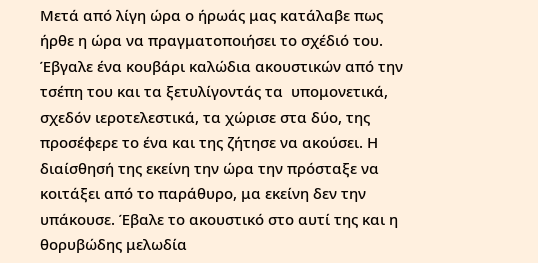Μετά από λίγη ώρα ο ήρωάς μας κατάλαβε πως ήρθε η ώρα να πραγματοποιήσει το σχέδιό του. Έβγαλε ένα κουβάρι καλώδια ακουστικών από την τσέπη του και τα ξετυλίγοντάς τα  υπομονετικά, σχεδόν ιεροτελεστικά, τα χώρισε στα δύο, της προσέφερε το ένα και της ζήτησε να ακούσει. Η διαίσθησή της εκείνη την ώρα την πρόσταξε να κοιτάξει από το παράθυρο, μα εκείνη δεν την υπάκουσε. Έβαλε το ακουστικό στο αυτί της και η θορυβώδης μελωδία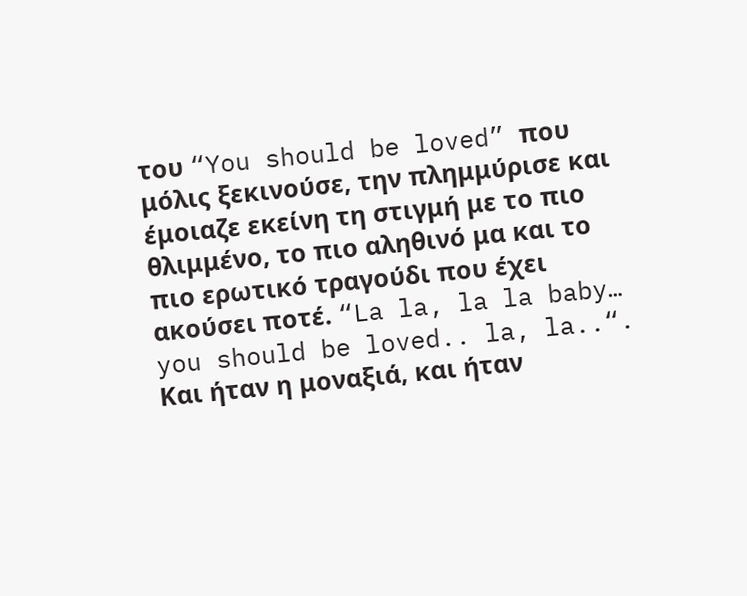του “You should be loved” που μόλις ξεκινούσε, την πλημμύρισε και έμοιαζε εκείνη τη στιγμή με το πιο θλιμμένο, το πιο αληθινό μα και το πιο ερωτικό τραγούδι που έχει ακούσει ποτέ. “La la, la la baby… you should be loved.. la, la..“. Και ήταν η μοναξιά, και ήταν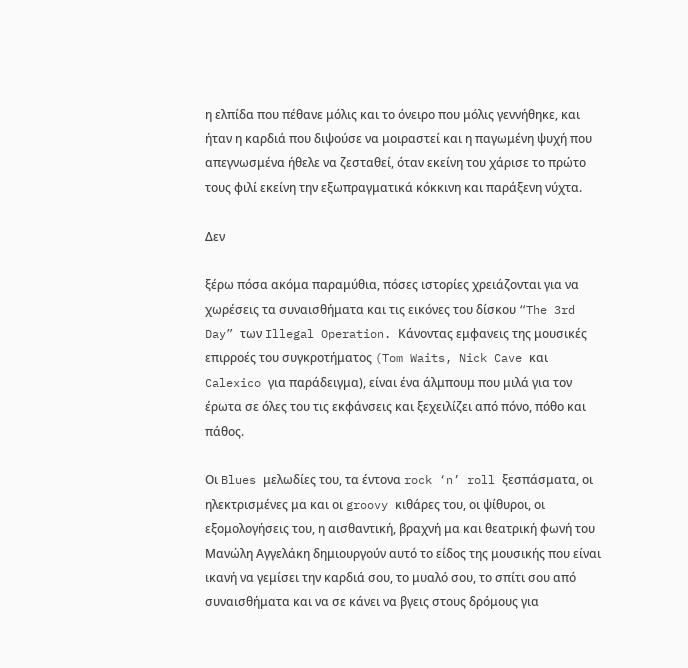η ελπίδα που πέθανε μόλις και το όνειρο που μόλις γεννήθηκε, και ήταν η καρδιά που διψούσε να μοιραστεί και η παγωμένη ψυχή που απεγνωσμένα ήθελε να ζεσταθεί, όταν εκείνη του χάρισε το πρώτο τους φιλί εκείνη την εξωπραγματικά κόκκινη και παράξενη νύχτα.

Δεν

ξέρω πόσα ακόμα παραμύθια, πόσες ιστορίες χρειάζονται για να χωρέσεις τα συναισθήματα και τις εικόνες του δίσκου “The 3rd Day” των Illegal Operation. Κάνοντας εμφανεις της μουσικές επιρροές του συγκροτήματος (Tom Waits, Nick Cave και Calexico για παράδειγμα), είναι ένα άλμπουμ που μιλά για τον  έρωτα σε όλες του τις εκφάνσεις και ξεχειλίζει από πόνο, πόθο και πάθος.

Οι Blues μελωδίες του, τα έντονα rock ‘n’ roll ξεσπάσματα, οι ηλεκτρισμένες μα και οι groovy κιθάρες του, οι ψίθυροι, οι εξομολογήσεις του, η αισθαντική, βραχνή μα και θεατρική φωνή του Μανώλη Αγγελάκη δημιουργούν αυτό το είδος της μουσικής που είναι ικανή να γεμίσει την καρδιά σου, το μυαλό σου, το σπίτι σου από συναισθήματα και να σε κάνει να βγεις στους δρόμους για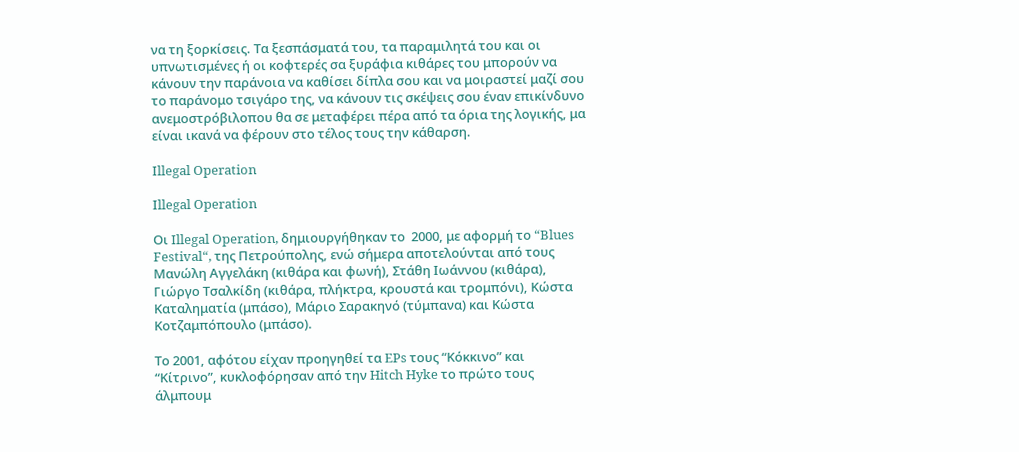να τη ξορκίσεις. Τα ξεσπάσματά του, τα παραμιλητά του και οι υπνωτισμένες ή οι κοφτερές σα ξυράφια κιθάρες του μπορούν να κάνουν την παράνοια να καθίσει δίπλα σου και να μοιραστεί μαζί σου το παράνομο τσιγάρο της, να κάνουν τις σκέψεις σου έναν επικίνδυνο ανεμοστρόβιλοπου θα σε μεταφέρει πέρα από τα όρια της λογικής, μα είναι ικανά να φέρουν στο τέλος τους την κάθαρση.

Ιllegal Operation

Ιllegal Operation

Οι Illegal Operation, δημιουργήθηκαν το  2000, με αφορμή το “Blues Festival“, της Πετρούπολης, ενώ σήμερα αποτελούνται από τους Μανώλη Αγγελάκη (κιθάρα και φωνή), Στάθη Ιωάννου (κιθάρα), Γιώργο Τσαλκίδη (κιθάρα, πλήκτρα, κρουστά και τρομπόνι), Κώστα Καταληματία (μπάσο), Μάριο Σαρακηνό (τύμπανα) και Κώστα Κοτζαμπόπουλο (μπάσο).

Το 2001, αφότου είχαν προηγηθεί τα EPs τους “Κόκκινο” και “Κίτρινο”, κυκλοφόρησαν από την Hitch Hyke τo πρώτο τους άλμπουμ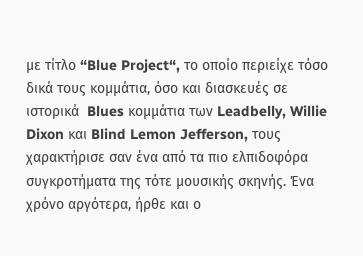με τίτλο “Blue Project“, το οποίο περιείχε τόσο δικά τους κομμάτια, όσο και διασκευές σε ιστορικά  Blues κομμάτια των Leadbelly, Willie Dixon και Blind Lemon Jefferson, τους χαρακτήρισε σαν ένα από τα πιο ελπιδοφόρα συγκροτήματα της τότε μουσικής σκηνής. Ένα χρόνο αργότερα, ήρθε και ο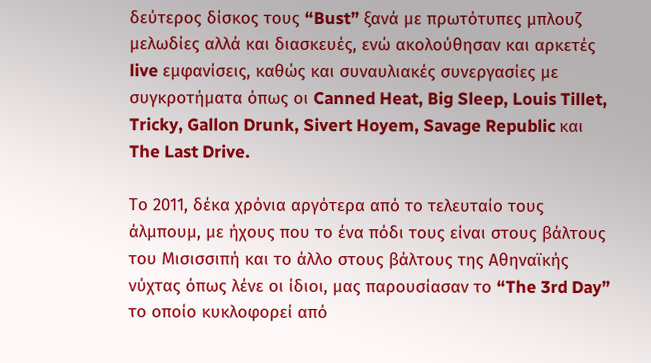δεύτερος δίσκος τους “Bust” ξανά με πρωτότυπες μπλουζ μελωδίες αλλά και διασκευές, ενώ ακολούθησαν και αρκετές live εμφανίσεις, καθώς και συναυλιακές συνεργασίες με συγκροτήματα όπως οι Canned Heat, Big Sleep, Louis Tillet, Tricky, Gallon Drunk, Sivert Hoyem, Savage Republic και The Last Drive.

Το 2011, δέκα χρόνια αργότερα από το τελευταίο τους άλμπουμ, με ήχους που το ένα πόδι τους είναι στους βάλτους του Μισισσιπή και το άλλο στους βάλτους της Αθηναϊκής νύχτας όπως λένε οι ίδιοι, μας παρουσίασαν το “The 3rd Day” το οποίο κυκλοφορεί από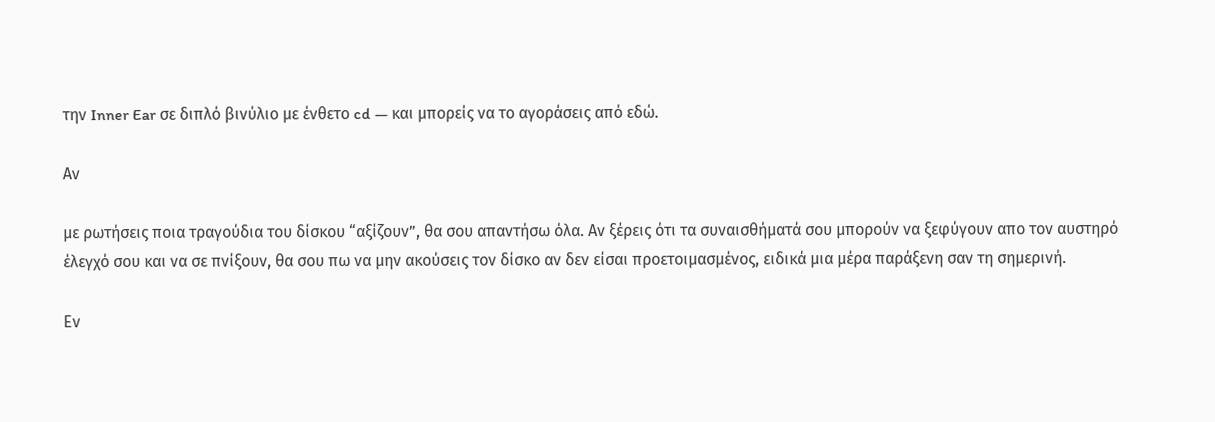την Inner Ear σε διπλό βινύλιο με ένθετο cd — και μπορείς να το αγοράσεις από εδώ.

Αν

με ρωτήσεις ποια τραγούδια του δίσκου “αξίζουν”, θα σου απαντήσω όλα. Αν ξέρεις ότι τα συναισθήματά σου μπορούν να ξεφύγουν απο τον αυστηρό έλεγχό σου και να σε πνίξουν, θα σου πω να μην ακούσεις τον δίσκο αν δεν είσαι προετοιμασμένος, ειδικά μια μέρα παράξενη σαν τη σημερινή.

Εν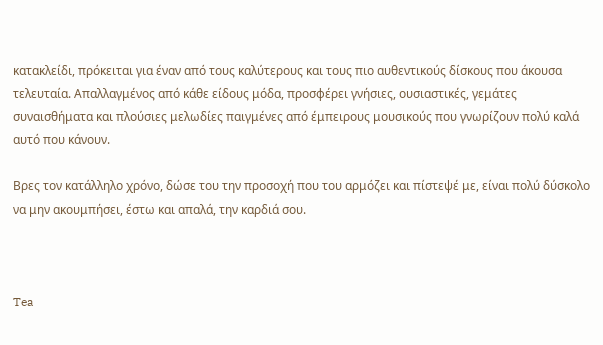κατακλείδι, πρόκειται για έναν από τους καλύτερους και τους πιο αυθεντικούς δίσκους που άκουσα τελευταία. Απαλλαγμένος από κάθε είδους μόδα, προσφέρει γνήσιες, ουσιαστικές, γεμάτες συναισθήματα και πλούσιες μελωδίες παιγμένες από έμπειρους μουσικούς που γνωρίζουν πολύ καλά αυτό που κάνουν.

Βρες τον κατάλληλο χρόνο, δώσε του την προσοχή που του αρμόζει και πίστεψέ με, είναι πολύ δύσκολο να μην ακουμπήσει, έστω και απαλά, την καρδιά σου.



Tea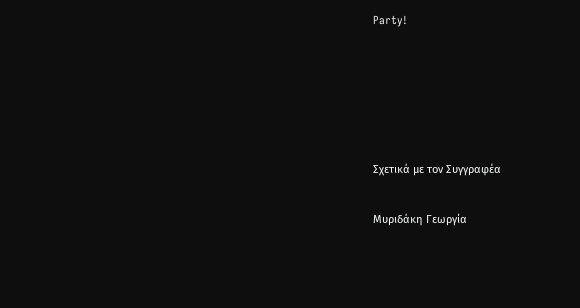Party!





Σχετικά με τον Συγγραφέα

Μυριδάκη Γεωργία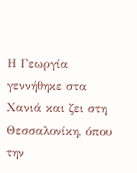Η Γεωργία γεννήθηκε στα Χανιά και ζει στη Θεσσαλονίκη, όπου την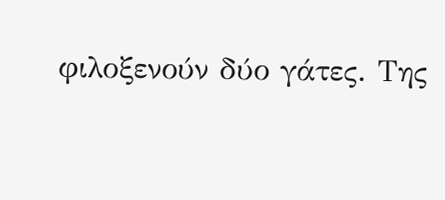φιλοξενούν δύο γάτες. Της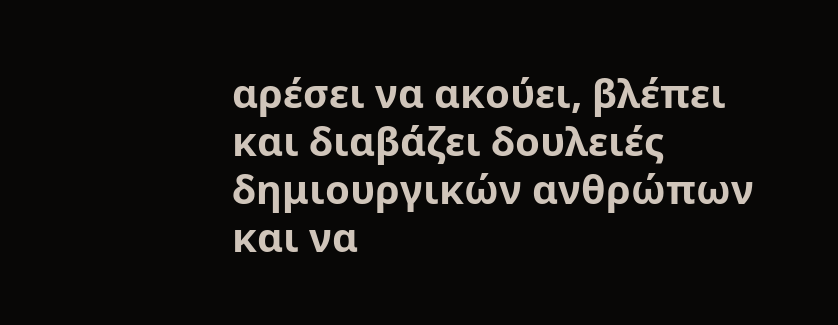αρέσει να ακούει, βλέπει και διαβάζει δουλειές δημιουργικών ανθρώπων και να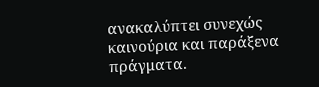ανακαλύπτει συνεχώς καινούρια και παράξενα πράγματα.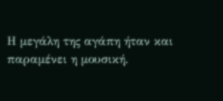Η μεγάλη της αγάπη ήταν και παραμένει η μουσική.